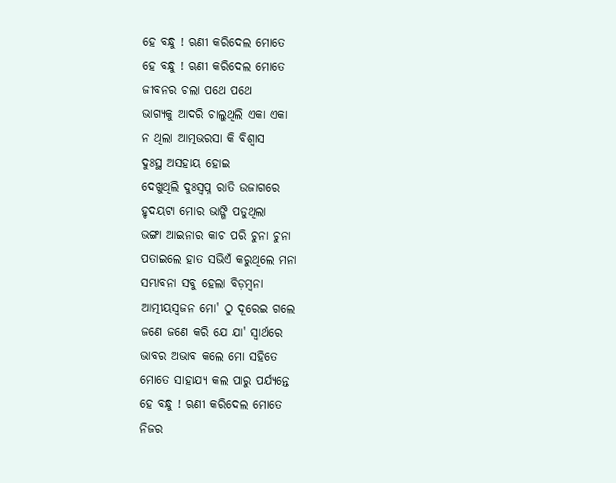ହେ ବନ୍ଧୁ ! ଋଣୀ କରିଦେଲ ମୋତେ
ହେ ବନ୍ଧୁ ! ଋଣୀ କରିଦେଲ ମୋତେ
ଜୀବନର ଚଲା ପଥେ ପଥେ
ଭାଗ୍ୟକୁ ଆଦରି ଚାଲୁଥିଲି ଏକା ଏକା
ନ ଥିଲା ଆତ୍ମଭରସା କି ବିଶ୍ଵାସ
ଦୁଃସ୍ଥ ଅସହାୟ ହୋଇ
ଦେଖୁଥିଲି ଦୁଃସ୍ବପ୍ନ ରାତି ଉଜାଗରେ
ହୃଦୟଟା ମୋର ଭାଙ୍ଗି ପଡୁଥିଲା
ଭଙ୍ଗା ଆଇନାର କାଚ ପରି ଚୁନା ଚୁନା
ପତାଇଲେ ହାତ ସଭିଏଁ କରୁଥିଲେ ମନା
ସମ୍ଭାବନା ସବୁ ହେଲା ବିଡ଼ମ୍ବନା
ଆତ୍ମୀୟସ୍ଵଜନ ମୋ' ଠୁ ଦୂରେଇ ଗଲେ
ଜଣେ ଜଣେ କରି ଯେ ଯା' ସ୍ଵାର୍ଥରେ
ଭାବର ଅଭାବ କଲେ ମୋ ସହିତେ
ମୋତେ ସାହାଯ୍ୟ କଲ ପାରୁ ପର୍ଯ୍ୟନ୍ତେ
ହେ ବନ୍ଧୁ ! ଋଣୀ କରିଦେଲ ମୋତେ
ନିଜର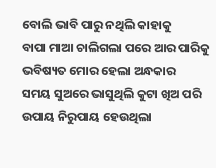ବୋଲି ଭାବି ପାରୁ ନଥିଲି କାହାକୁ
ବାପା ମାଆ ଚାଲିଗଲା ପରେ ଆର ପାରିକୁ
ଭବିଷ୍ୟତ ମୋର ହେଲା ଅନ୍ଧକାର
ସମୟ ସୁଅରେ ଭାସୁଥିଲି କୁଟା ଖିଅ ପରି
ଉପାୟ ନିରୁପାୟ ହେଉଥିଲା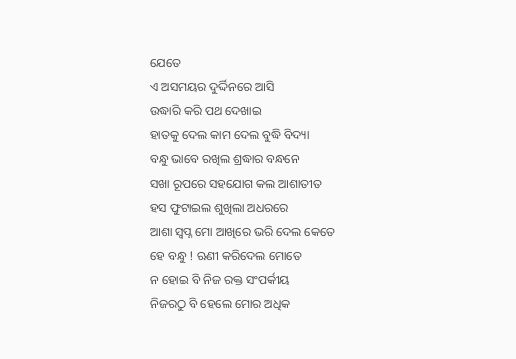ଯେତେ
ଏ ଅସମୟର ଦୁର୍ଦ୍ଦିନରେ ଆସି
ଉଦ୍ଧାରି କରି ପଥ ଦେଖାଇ
ହାତକୁ ଦେଲ କାମ ଦେଲ ବୁଦ୍ଧି ବିଦ୍ୟା
ବନ୍ଧୁ ଭାବେ ରଖିଲ ଶ୍ରଦ୍ଧାର ବନ୍ଧନେ
ସଖା ରୂପରେ ସହଯୋଗ କଲ ଆଶାତୀତ
ହସ ଫୁଟାଇଲ ଶୁଖିଲା ଅଧରରେ
ଆଶା ସ୍ଵପ୍ନ ମୋ ଆଖିରେ ଭରି ଦେଲ କେତେ
ହେ ବନ୍ଧୁ ! ଋଣୀ କରିଦେଲ ମୋତେ
ନ ହୋଇ ବି ନିଜ ରକ୍ତ ସଂପର୍କୀୟ
ନିଜରଠୁ ବି ହେଲେ ମୋର ଅଧିକ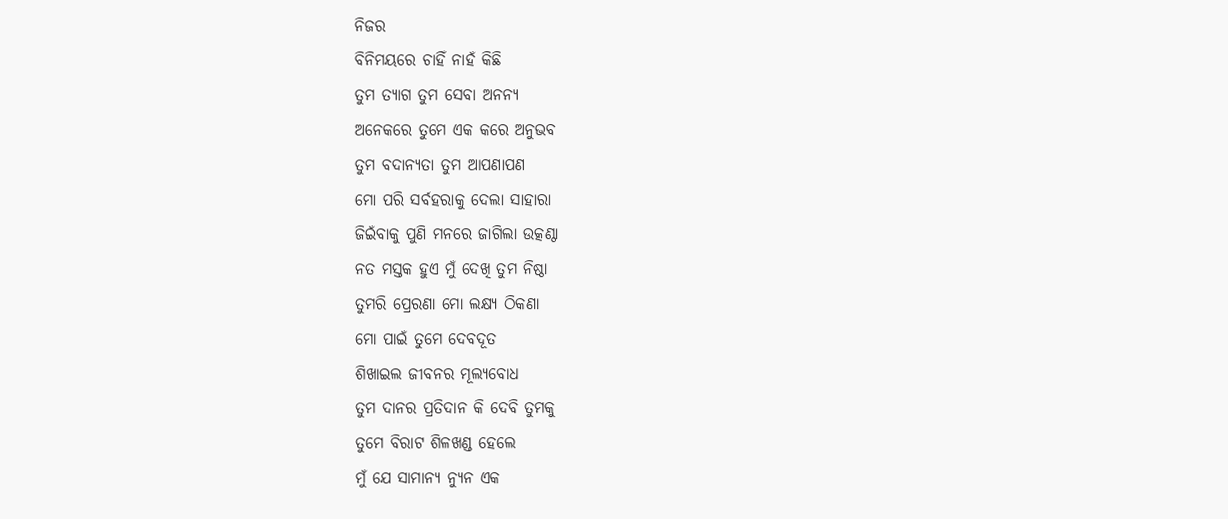ନିଜର
ବିନିମୟରେ ଚାହିଁ ନାହଁ କିଛି
ତୁମ ତ୍ୟାଗ ତୁମ ସେବା ଅନନ୍ୟ
ଅନେକରେ ତୁମେ ଏକ କରେ ଅନୁଭବ
ତୁମ ବଦାନ୍ୟତା ତୁମ ଆପଣାପଣ
ମୋ ପରି ସର୍ବହରାକୁ ଦେଲା ସାହାରା
ଜିଇଁବାକୁ ପୁଣି ମନରେ ଜାଗିଲା ଉତ୍କଣ୍ଠା
ନତ ମସ୍ତକ ହୁଏ ମୁଁ ଦେଖି ତୁମ ନିଷ୍ଠା
ତୁମରି ପ୍ରେରଣା ମୋ ଲକ୍ଷ୍ୟ ଠିକଣା
ମୋ ପାଇଁ ତୁମେ ଦେବଦୂତ
ଶିଖାଇଲ ଜୀବନର ମୂଲ୍ୟବୋଧ
ତୁମ ଦାନର ପ୍ରତିଦାନ କି ଦେବି ତୁମକୁ
ତୁମେ ବିରାଟ ଶିଳଖଣ୍ଡ ହେଲେ
ମୁଁ ଯେ ସାମାନ୍ୟ ନ୍ୟୁନ ଏକ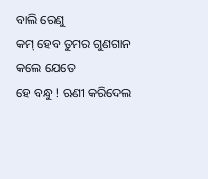ବାଲି ରେଣୁ
କମ୍ ହେବ ତୁମର ଗୁଣଗାନ କଲେ ଯେତେ
ହେ ବନ୍ଧୁ ! ଋଣୀ କରିଦେଲ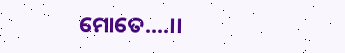ମୋତେ....।।